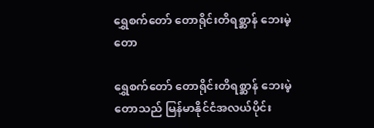ရွှေစက်တော် တောရိုင်းတိရစ္ဆာန် ဘေးမဲ့တော

ရွှေစက်တော် တောရိုင်းတိရစ္ဆာန် ဘေးမဲ့တောသည် မြန်မာနိုင်ငံအလယ်ပိုင်း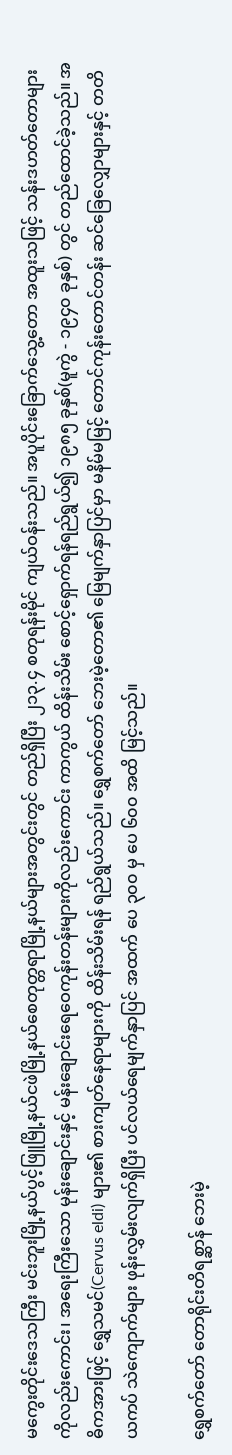မကွေးတိုင်းဒေသကြီး မင်းဘူးမြို့နယ်ပွင့်ဖြူမြို့နယ်ငဖဲမြို့နယ်စေတုတ္တရာမြို့နယ်များအတွင်းတွင် တည်ရှိပြီး ၂၁၃.၄ စတုရန်းမိုင် ကျယ်ဝန်းသည်။ အပူပိုင်းခြောက်သွေ့တော အထူးသဖြင့် သန်းဒဟတ်တောများကိုလည်းကောင်း၊ အရေးကြီးသော မုန်းချောင်းနှင့် မန်းချောင်းရေဝေကုန်းတန်းများကိုလည်းကောင်း ကာကွယ် ထိန်းသိမ်း စောင့်ရှောက်ရန်ရည်ရွယ်၍ ၁၉၈၅ ခုနှစ်(မူကွဲ - ၁၉၄၀ ခုနှစ်) တွင် တည်ထောင်ခဲ့သည်။ အဓိကအားဖြင့် ရွှေသမင်(Cervus eldi) များ၏ စားကျတ်နေရာများကို ထိန်းသိမ်းရန် ရည်ရွယ်သည်။ ရွှေစက်တော် ဘေးမဲ့တော၏ မြေမျက်နှာပြင်မှာ မနိမ်မမြင့် တောင်ကုန်းတောင်တန်း ဆင်ခြေလျှောများနှင့် တတိယကပ် သဲကျောက်များ ဖုန်းလွှမ်းလျက်ရှိပြီး ပင်လယ်ရေမျက်နှာပြင် အထက် ပေ ၃၀၀ မှ ပေ ၆၀၀ အထိ မြင့်သည်။

ရွှေစက်တော် တောရိုင်းတိရစ္ဆာန် ဘေးမဲ့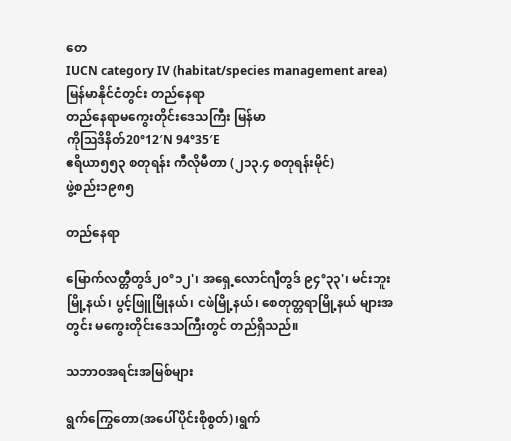တေ
IUCN category IV (habitat/species management area)
မြန်မာနိုင်ငံတွင်း တည်နေရာ
တည်နေရာမကွေးတိုင်းဒေသကြီး မြန်မာ
ကိုဩဒိနိတ်20°12′N 94°35′E
ဧရိယာ၅၅၃ စတုရန်း ကီလိုမီတာ (၂၁၃.၄ စတုရန်းမိုင်)
ဖွဲ့စည်း၁၉၈၅

တည်နေရာ

မြောက်လတ္တီတွဒ်၂၀°၁၂'၊ အရှေ့လောင်ဂျီတွဒ် ၉၄°၃၃'၊ မင်းဘူးမြို့နယ်၊ ပွင့်ဖြူမြိုနယ်၊ ငဖဲမြို့နယ်၊ စေတုတ္တရာမြို့နယ် များအတွင်း မကွေးတိုင်းဒေသကြီးတွင် တည်ရှိသည်။

သဘာဝအရင်းအမြစ်များ

ရွက်ကြွေတော(အပေါ်ပိုင်းစိုစွတ်)၊ရွက်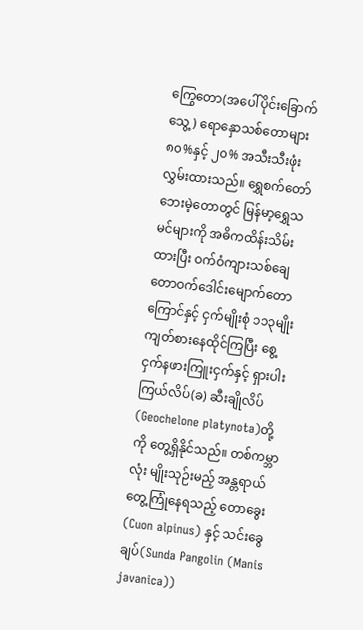ကြွေတော(အပေါ်ပိုင်းခြောက်သွေ့) ရောနှောသစ်တောများ ၈၀%နှင့် ၂၀% အသီးသီးဖုံးလွှမ်းထားသည်။ ရွှေစက်တော် ဘေးမဲ့တောတွင် မြန်မာ့ရွှေသမင်များကို အဓိကထိန်းသိမ်းထားပြီး ဝက်ဝံကျားသစ်ချေတောဝက်ဒေါင်းမျောက်တောကြောင်နှင့် ငှက်မျိုးစုံ ၁၁၃မျိုး ကျတ်စားနေထိုင်ကြပြီး စွေ့ငှက်နဖားကြူးငှက်နှင့် ရှားပါးကြယ်လိပ်(ခ) ဆီးချိုလိပ်(Geochelone platynota)တို့ကို တွေ့ရှိနိုင်သည်။ တစ်ကမ္ဘာလုံး မျိုးသုဉ်းမည့် အန္တရာယ်တွေ့ကြုံနေရသည့် တောခွေး(Cuon alpinus) နှင့် သင်းခွေချပ်(Sunda Pangolin (Manis javanica))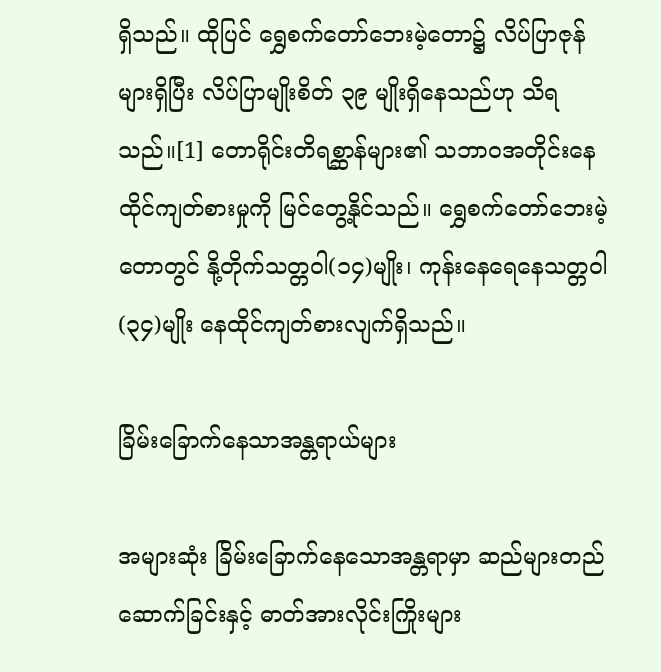ရှိသည်။ ထိုပြင် ရွှေစက်တော်ဘေးမဲ့တော၌ လိပ်ပြာဇုန်များရှိပြီး လိပ်ပြာမျိုးစိတ် ၃၉ မျိုးရှိနေသည်ဟု သိရသည်။[1] တောရိုင်းတိရစ္ဆာန်များ၏ သဘာဝအတိုင်းနေထိုင်ကျတ်စားမှုကို မြင်တွေ့နိုင်သည်။ ရွှေစက်တော်ဘေးမဲ့တောတွင် နို့တိုက်သတ္တဝါ(၁၄)မျိုး၊ ကုန်းနေရေနေသတ္တဝါ(၃၄)မျိုး နေထိုင်ကျတ်စားလျက်ရှိသည်။

ခြိမ်းခြောက်နေသာအန္တရာယ်များ

အများဆုံး ခြိမ်းခြောက်နေသောအန္တရာမှာ ဆည်များတည်ဆောက်ခြင်းနှင့် ဓာတ်အားလိုင်းကြိုးများ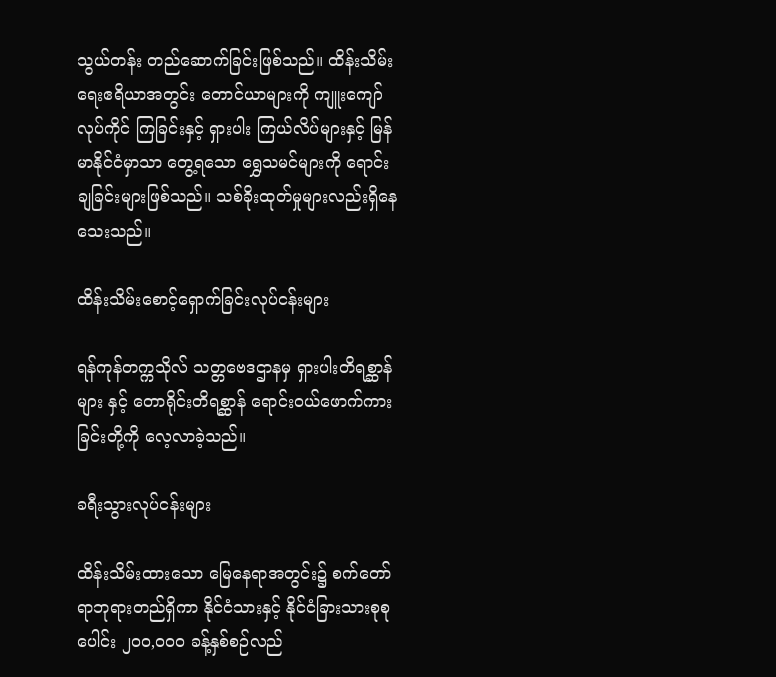သွယ်တန်း တည်ဆောက်ခြင်းဖြစ်သည်။ ထိန်းသိမ်းရေးဧရိယာအတွင်း တောင်ယာများကို ကျူးကျော်လုပ်ကိုင် ကြခြင်းနှင့် ရှားပါး ကြယ်လိပ်များနှင့် မြန်မာနိုင်ငံမှာသာ တွေ့ရသော ရွှေသမင်များကို ရောင်းချခြင်းများဖြစ်သည်။ သစ်ခိုးထုတ်မှုများလည်းရှိနေသေးသည်။

ထိန်းသိမ်းစောင့်ရှောက်ခြင်းလုပ်ငန်းများ

ရန်ကုန်တက္ကသိုလ် သတ္တဗေဒဌာနမှ ရှားပါးတိရစ္ဆာန်များ နှင့် တောရိုင်းတိရစ္ဆာန် ရောင်းဝယ်ဖောက်ကားခြင်းတို့ကို လေ့လာခဲ့သည်။

ခရီးသွားလုပ်ငန်းများ

ထိန်းသိမ်းထားသော မြေနေရာအတွင်း၌ စက်တော်ရာဘုရားတည်ရှိကာ နိုင်ငံသားနှင့် နိုင်ငံခြားသားစုစုပေါင်း ၂၀၀,၀၀၀ ခန့်နှစ်စဉ်လည်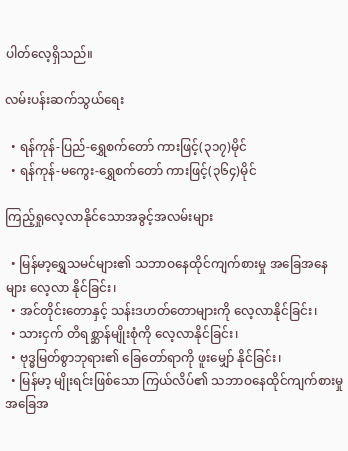ပါတ်လေ့ရှိသည်။

လမ်းပန်းဆက်သွယ်ရေး

  • ရန်ကုန်-ပြည်-ရွှေစက်တော် ကားဖြင့်(၃၁၇)မိုင်
  • ရန်ကုန်-မကွေး-ရွှေစက်တော် ကားဖြင့်(၃၆၄)မိုင်

ကြည့်ရှုလေ့လာနိုင်သောအခွင့်အလမ်းများ

  • မြန်မာ့ရွှေသမင်များ၏ သဘာဝနေထိုင်ကျက်စားမှု အခြေအနေများ လေ့လာ နိုင်ခြင်း၊
  • အင်တိုင်းတောနှင့် သန်းဒဟတ်တောများကို လေ့လာနိုင်ခြင်း၊
  • သားငှက် တိရစ္ဆာန်မျိုးစုံကို လေ့လာနိုင်ခြင်း၊
  • ဗုဒ္ဓမြတ်စွာဘုရား၏ ခြေတော်ရာကို ဖူးမျှော် နိုင်ခြင်း၊
  • မြန်မာ့ မျိုးရင်းဖြစ်သော ကြယ်လိပ်၏ သဘာဝနေထိုင်ကျက်စားမှု အခြေအ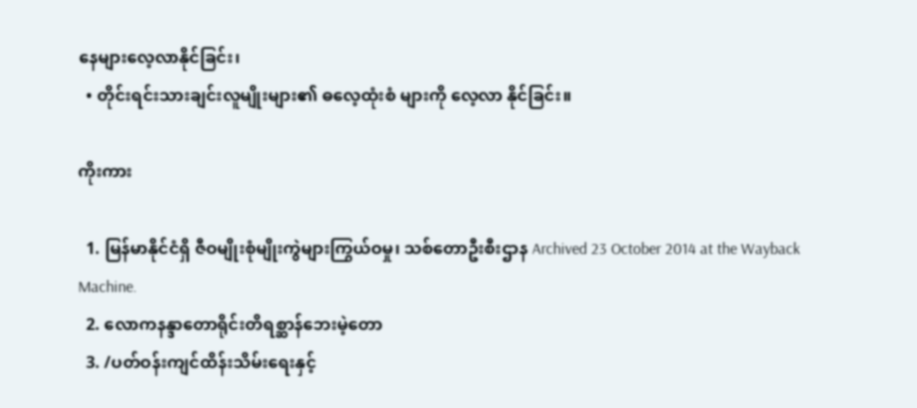နေများလေ့လာနိုင်ခြင်း၊
  • တိုင်းရင်းသားချင်းလူမျိုးများ၏ ဓလေ့ထုံးစံ များကို လေ့လာ နိုင်ခြင်း။

ကိုးကား

  1. မြန်မာနိုင်ငံရှိ ဇီဝမျိုးစုံမျိုးကွဲများကြွယ်ဝမှု၊ သစ်တောဦးစီးဌာန Archived 23 October 2014 at the Wayback Machine.
  2. လောကနန္ဒာတောရိုင်းတိရစ္ဆာန်ဘေးမဲ့တော
  3. /ပတ်ဝန်းကျင်ထိန်းသိမ်းရေးနှင့်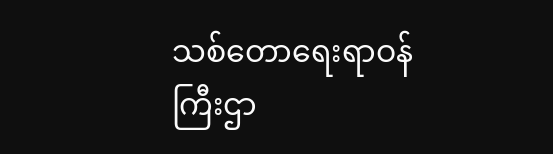သစ်တောရေးရာဝန်ကြီးဌာ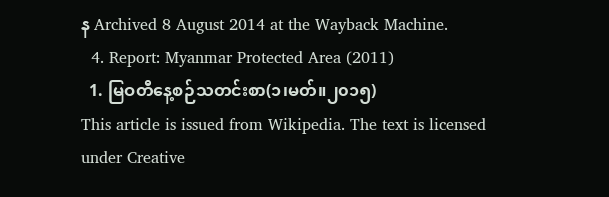န Archived 8 August 2014 at the Wayback Machine.
  4. Report: Myanmar Protected Area (2011)
  1. မြဝတီနေ့စဉ်သတင်းစာ(၁၊မတ်။၂၀၁၅)
This article is issued from Wikipedia. The text is licensed under Creative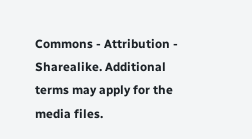Commons - Attribution - Sharealike. Additional terms may apply for the media files.